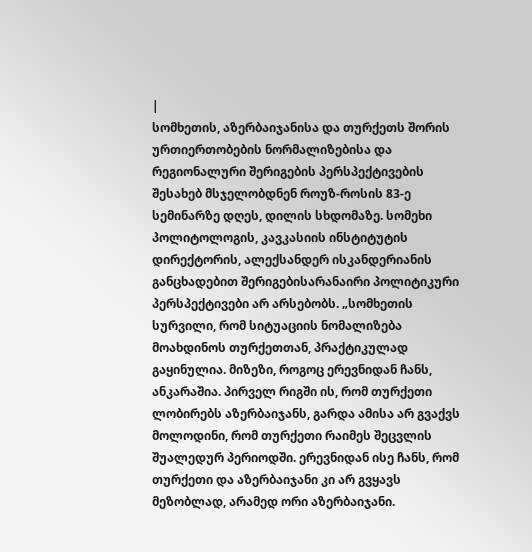|
სომხეთის, აზერბაიჯანისა და თურქეთს შორის ურთიერთობების ნორმალიზებისა და რეგიონალური შერიგების პერსპექტივების შესახებ მსჯელობდნენ როუზ-როსის 83-ე სემინარზე დღეს, დილის სხდომაზე. სომეხი პოლიტოლოგის, კავკასიის ინსტიტუტის დირექტორის, ალექსანდერ ისკანდერიანის განცხადებით შერიგებისარანაირი პოლიტიკური პერსპექტივები არ არსებობს. „სომხეთის სურვილი, რომ სიტუაციის ნომალიზება მოახდინოს თურქეთთან, პრაქტიკულად გაყინულია. მიზეზი, როგოც ერევნიდან ჩანს, ანკარაშია. პირველ რიგში ის, რომ თურქეთი ლობირებს აზერბაიჯანს, გარდა ამისა არ გვაქვს მოლოდინი, რომ თურქეთი რაიმეს შეცვლის შუალედურ პერიოდში. ერევნიდან ისე ჩანს, რომ თურქეთი და აზერბაიჯანი კი არ გვყავს მეზობლად, არამედ ორი აზერბაიჯანი.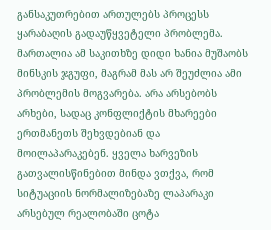განსაკუთრებით ართულებს პროცესს ყარაბაღის გადაუწყვეტელი პრობლემა. მართალია ამ საკითხზე დიდი ხანია მუშაობს მინსკის ჯგუფი, მაგრამ მას არ შეუძლია ამი პრობლემის მოგვარება. არა არსებობს არხები, სადაც კონფლიქტის მხარეები ერთმანეთს შეხვდებიან და მოილაპარაკებენ. ყველა ხარვეზის გათვალისწინებით მინდა ვთქვა, რომ სიტუაციის ნორმალიზებაზე ლაპარაკი არსებულ რეალობაში ცოტა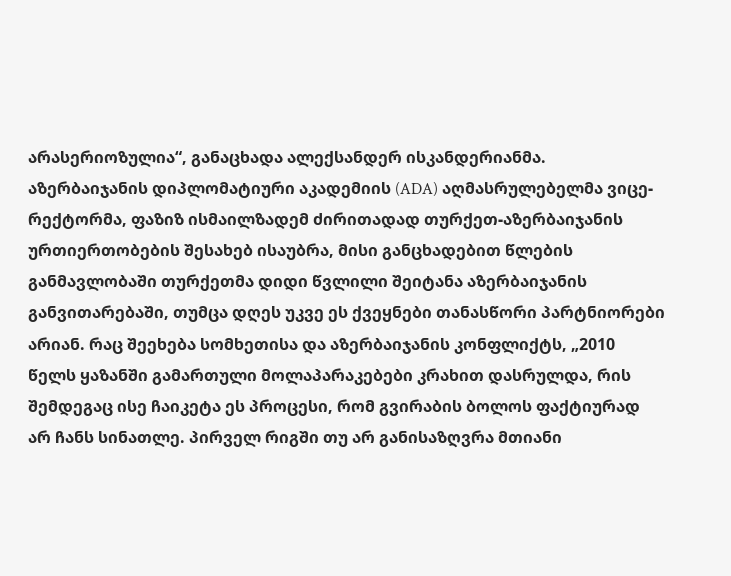არასერიოზულია“, განაცხადა ალექსანდერ ისკანდერიანმა.  აზერბაიჯანის დიპლომატიური აკადემიის (ADA) აღმასრულებელმა ვიცე-რექტორმა, ფაზიზ ისმაილზადემ ძირითადად თურქეთ-აზერბაიჯანის ურთიერთობების შესახებ ისაუბრა, მისი განცხადებით წლების განმავლობაში თურქეთმა დიდი წვლილი შეიტანა აზერბაიჯანის განვითარებაში, თუმცა დღეს უკვე ეს ქვეყნები თანასწორი პარტნიორები არიან. რაც შეეხება სომხეთისა და აზერბაიჯანის კონფლიქტს, „2010 წელს ყაზანში გამართული მოლაპარაკებები კრახით დასრულდა, რის შემდეგაც ისე ჩაიკეტა ეს პროცესი, რომ გვირაბის ბოლოს ფაქტიურად არ ჩანს სინათლე. პირველ რიგში თუ არ განისაზღვრა მთიანი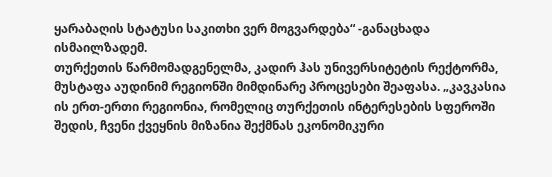ყარაბაღის სტატუსი საკითხი ვერ მოგვარდება“ -განაცხადა ისმაილზადემ.
თურქეთის წარმომადგენელმა, კადირ ჰას უნივერსიტეტის რექტორმა, მუსტაფა აუდინიმ რეგიონში მიმდინარე პროცესები შეაფასა. „კავკასია ის ერთ-ერთი რეგიონია, რომელიც თურქეთის ინტერესების სფეროში შედის, ჩვენი ქვეყნის მიზანია შექმნას ეკონომიკური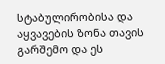სტაბულირობისა და აყვავების ზონა თავის გარშემო და ეს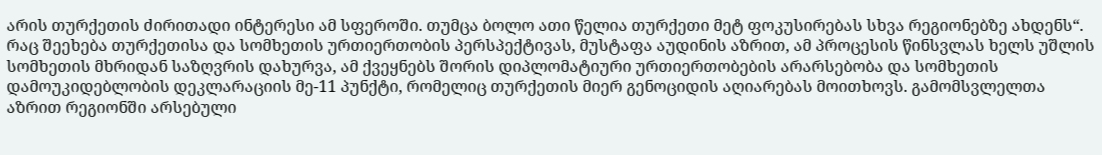არის თურქეთის ძირითადი ინტერესი ამ სფეროში. თუმცა ბოლო ათი წელია თურქეთი მეტ ფოკუსირებას სხვა რეგიონებზე ახდენს“. რაც შეეხება თურქეთისა და სომხეთის ურთიერთობის პერსპექტივას, მუსტაფა აუდინის აზრით, ამ პროცესის წინსვლას ხელს უშლის სომხეთის მხრიდან საზღვრის დახურვა, ამ ქვეყნებს შორის დიპლომატიური ურთიერთობების არარსებობა და სომხეთის დამოუკიდებლობის დეკლარაციის მე-11 პუნქტი, რომელიც თურქეთის მიერ გენოციდის აღიარებას მოითხოვს. გამომსვლელთა აზრით რეგიონში არსებული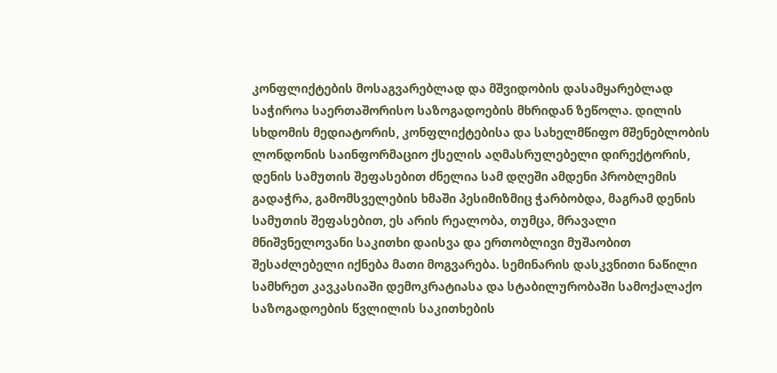კონფლიქტების მოსაგვარებლად და მშვიდობის დასამყარებლად საჭიროა საერთაშორისო საზოგადოების მხრიდან ზეწოლა. დილის სხდომის მედიატორის, კონფლიქტებისა და სახელმწიფო მშენებლობის ლონდონის საინფორმაციო ქსელის აღმასრულებელი დირექტორის, დენის სამუთის შეფასებით ძნელია სამ დღეში ამდენი პრობლემის გადაჭრა, გამომსველების ხმაში პესიმიზმიც ჭარბობდა, მაგრამ დენის სამუთის შეფასებით, ეს არის რეალობა, თუმცა, მრავალი მნიშვნელოვანი საკითხი დაისვა და ერთობლივი მუშაობით შესაძლებელი იქნება მათი მოგვარება. სემინარის დასკვნითი ნაწილი სამხრეთ კავკასიაში დემოკრატიასა და სტაბილურობაში სამოქალაქო საზოგადოების წვლილის საკითხების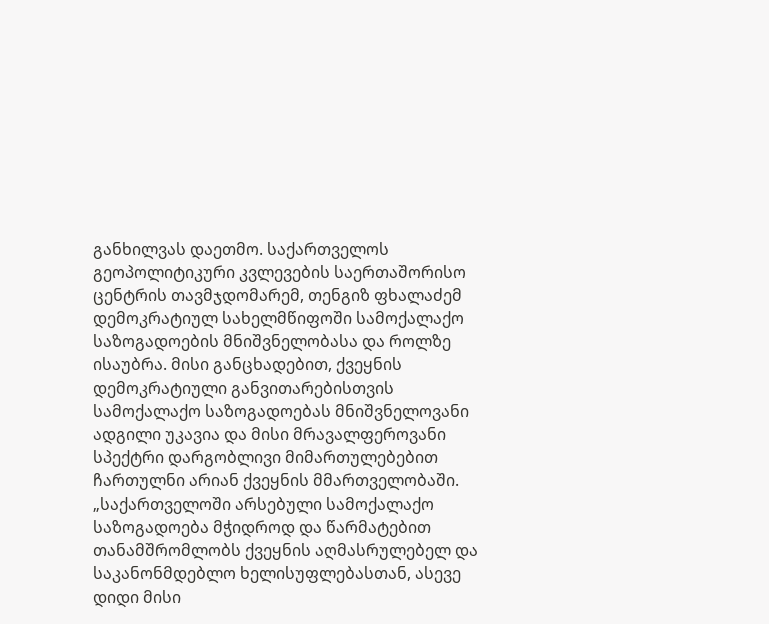განხილვას დაეთმო. საქართველოს გეოპოლიტიკური კვლევების საერთაშორისო ცენტრის თავმჯდომარემ, თენგიზ ფხალაძემ დემოკრატიულ სახელმწიფოში სამოქალაქო საზოგადოების მნიშვნელობასა და როლზე ისაუბრა. მისი განცხადებით, ქვეყნის დემოკრატიული განვითარებისთვის სამოქალაქო საზოგადოებას მნიშვნელოვანი ადგილი უკავია და მისი მრავალფეროვანი სპექტრი დარგობლივი მიმართულებებით ჩართულნი არიან ქვეყნის მმართველობაში. „საქართველოში არსებული სამოქალაქო საზოგადოება მჭიდროდ და წარმატებით თანამშრომლობს ქვეყნის აღმასრულებელ და საკანონმდებლო ხელისუფლებასთან, ასევე დიდი მისი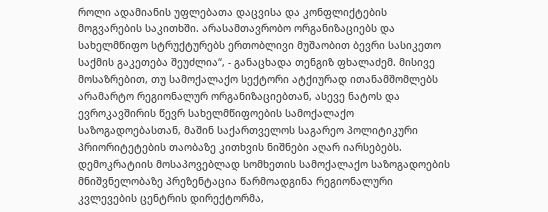როლი ადამიანის უფლებათა დაცვისა და კონფლიქტების მოგვარების საკითხში. არასამთავრობო ორგანიზაციებს და სახელმწიფო სტრუქტურებს ერთობლივი მუშაობით ბევრი სასიკეთო საქმის გაკეთება შეუძლია“, - განაცხადა თენგიზ ფხალაძემ. მისივე მოსაზრებით, თუ სამოქალაქო სექტორი ატქიურად ითანამშომლებს არამარტო რეგიონალურ ორგანიზაციებთან, ასევე ნატოს და ევროკავშირის წევრ სახელმწიფოების სამოქალაქო საზოგადოებასთან, მაშინ საქართველოს საგარეო პოლიტიკური პრიორიტეტების თაობაზე კითხვის ნიშნები აღარ იარსებებს. დემოკრატიის მოსაპოვებლად სომხეთის სამოქალაქო საზოგადოების მნიშვნელობაზე პრეზენტაცია წარმოადგინა რეგიონალური კვლევების ცენტრის დირექტორმა,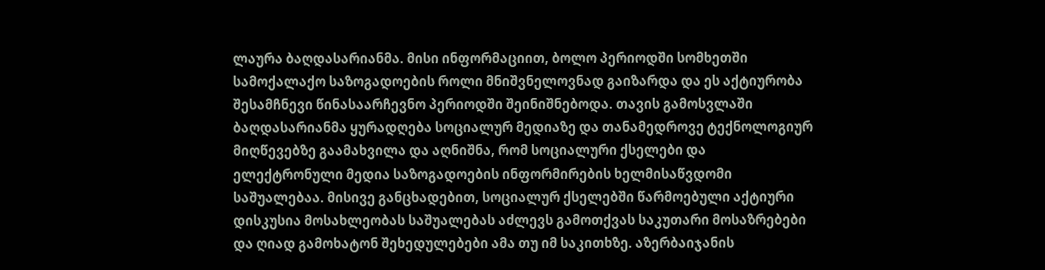ლაურა ბაღდასარიანმა. მისი ინფორმაციით, ბოლო პერიოდში სომხეთში სამოქალაქო საზოგადოების როლი მნიშვნელოვნად გაიზარდა და ეს აქტიურობა შესამჩნევი წინასაარჩევნო პერიოდში შეინიშნებოდა. თავის გამოსვლაში ბაღდასარიანმა ყურადღება სოციალურ მედიაზე და თანამედროვე ტექნოლოგიურ მიღწევებზე გაამახვილა და აღნიშნა, რომ სოციალური ქსელები და ელექტრონული მედია საზოგადოების ინფორმირების ხელმისაწვდომი საშუალებაა. მისივე განცხადებით, სოციალურ ქსელებში წარმოებული აქტიური დისკუსია მოსახლეობას საშუალებას აძლევს გამოთქვას საკუთარი მოსაზრებები და ღიად გამოხატონ შეხედულებები ამა თუ იმ საკითხზე. აზერბაიჯანის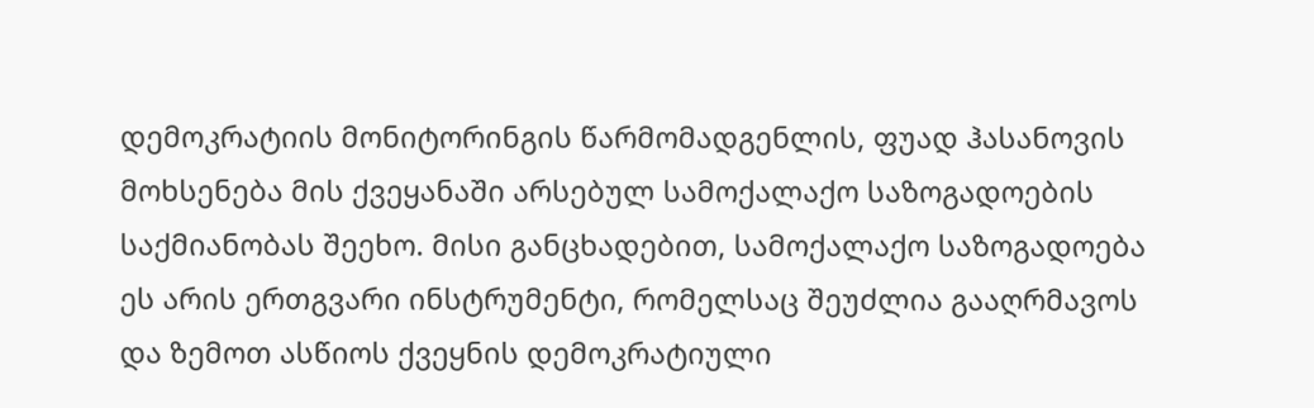დემოკრატიის მონიტორინგის წარმომადგენლის, ფუად ჰასანოვის მოხსენება მის ქვეყანაში არსებულ სამოქალაქო საზოგადოების საქმიანობას შეეხო. მისი განცხადებით, სამოქალაქო საზოგადოება ეს არის ერთგვარი ინსტრუმენტი, რომელსაც შეუძლია გააღრმავოს და ზემოთ ასწიოს ქვეყნის დემოკრატიული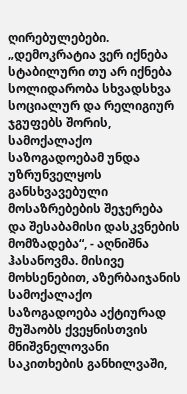ღირებულებები. „დემოკრატია ვერ იქნება სტაბილური თუ არ იქნება სოლიდარობა სხვადსხვა სოციალურ და რელიგიურ ჯგუფებს შორის, სამოქალაქო საზოგადოებამ უნდა უზრუნველყოს განსხვავებული მოსაზრებების შეჯერება და შესაბამისი დასკვნების მომზადება“, - აღნიშნა ჰასანოვმა. მისივე მოხსენებით, აზერბაიჯანის სამოქალაქო საზოგადოება აქტიურად მუშაობს ქვეყნისთვის მნიშვნელოვანი საკითხების განხილვაში,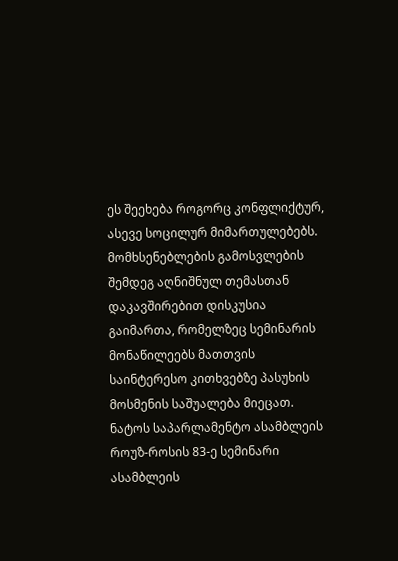ეს შეეხება როგორც კონფლიქტურ, ასევე სოცილურ მიმართულებებს. მომხსენებლების გამოსვლების შემდეგ აღნიშნულ თემასთან დაკავშირებით დისკუსია გაიმართა, რომელზეც სემინარის მონაწილეებს მათთვის საინტერესო კითხვებზე პასუხის მოსმენის საშუალება მიეცათ. ნატოს საპარლამენტო ასამბლეის როუზ-როსის 83-ე სემინარი ასამბლეის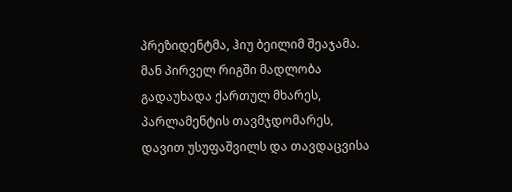პრეზიდენტმა, ჰიუ ბეილიმ შეაჯამა. მან პირველ რიგში მადლობა გადაუხადა ქართულ მხარეს, პარლამენტის თავმჯდომარეს, დავით უსუფაშვილს და თავდაცვისა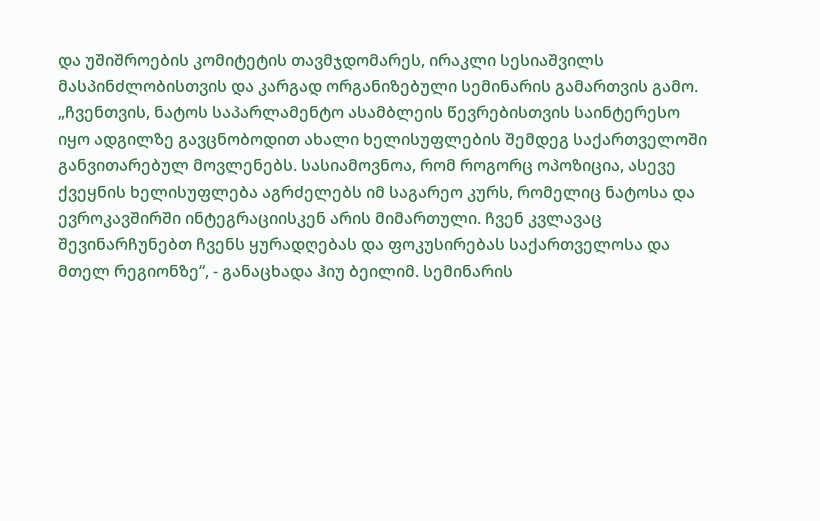და უშიშროების კომიტეტის თავმჯდომარეს, ირაკლი სესიაშვილს მასპინძლობისთვის და კარგად ორგანიზებული სემინარის გამართვის გამო. „ჩვენთვის, ნატოს საპარლამენტო ასამბლეის წევრებისთვის საინტერესო იყო ადგილზე გავცნობოდით ახალი ხელისუფლების შემდეგ საქართველოში განვითარებულ მოვლენებს. სასიამოვნოა, რომ როგორც ოპოზიცია, ასევე ქვეყნის ხელისუფლება აგრძელებს იმ საგარეო კურს, რომელიც ნატოსა და ევროკავშირში ინტეგრაციისკენ არის მიმართული. ჩვენ კვლავაც შევინარჩუნებთ ჩვენს ყურადღებას და ფოკუსირებას საქართველოსა და მთელ რეგიონზე“, - განაცხადა ჰიუ ბეილიმ. სემინარის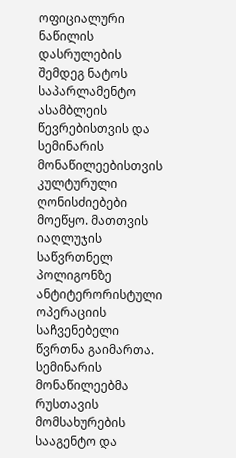ოფიციალური ნაწილის დასრულების შემდეგ ნატოს საპარლამენტო ასამბლეის წევრებისთვის და სემინარის მონაწილეებისთვის კულტურული ღონისძიებები მოეწყო. მათთვის იაღლუჯის საწვრთნელ პოლიგონზე ანტიტერორისტული ოპერაციის საჩვენებელი წვრთნა გაიმართა. სემინარის მონაწილეებმა რუსთავის მომსახურების სააგენტო და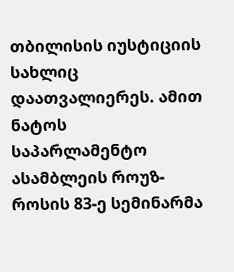თბილისის იუსტიციის სახლიც დაათვალიერეს. ამით ნატოს საპარლამენტო ასამბლეის როუზ-როსის 83-ე სემინარმა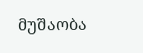მუშაობა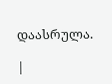დაასრულა.

|